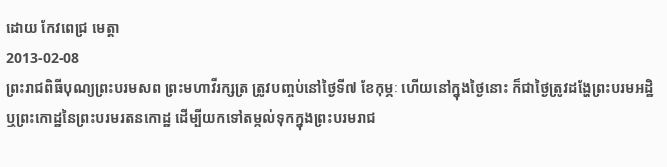ដោយ កែវពេជ្រ មេត្តា
2013-02-08
ព្រះរាជពិធីបុណ្យព្រះបរមសព ព្រះមហាវីរក្សត្រ ត្រូវបញ្ចប់នៅថ្ងៃទី៧ ខែកុម្ភៈ ហើយនៅក្នុងថ្ងៃនោះ ក៏ជាថ្ងៃត្រូវដង្ហែព្រះបរមអដ្ឋិ ឬព្រះកោដ្ឋនៃព្រះបរមរតនកោដ្ឋ ដើម្បីយកទៅតម្កល់ទុកក្នុងព្រះបរមរាជ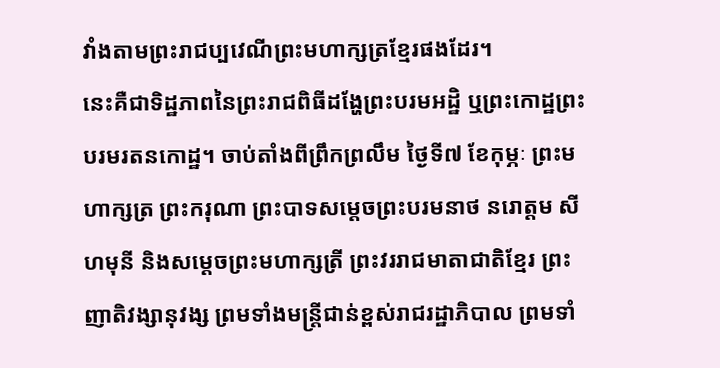វាំងតាមព្រះរាជប្បវេណីព្រះមហាក្សត្រខ្មែរផងដែរ។
នេះគឺជាទិដ្ឋភាពនៃព្រះរាជពិធីដង្ហែព្រះបរមអដ្ឋិ ឬព្រះកោដ្ឋព្រះបរមរតនកោដ្ឋ។ ចាប់តាំងពីព្រឹកព្រលឹម ថ្ងៃទី៧ ខែកុម្ភៈ ព្រះមហាក្សត្រ ព្រះករុណា ព្រះបាទសម្ដេចព្រះបរមនាថ នរោត្តម សីហមុនី និងសម្ដេចព្រះមហាក្សត្រី ព្រះវររាជមាតាជាតិខ្មែរ ព្រះញាតិវង្សានុវង្ស ព្រមទាំងមន្ត្រីជាន់ខ្ពស់រាជរដ្ឋាភិបាល ព្រមទាំ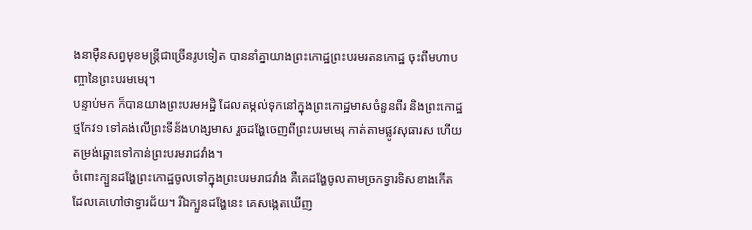ងនាម៉ឺនសព្វមុខមន្ត្រីជាច្រើនរូបទៀត បាននាំគ្នាយាងព្រះកោដ្ឋព្រះបរមរតនកោដ្ឋ ចុះពីមហាបញ្ចានៃព្រះបរមមេរុ។
បន្ទាប់មក ក៏បានយាងព្រះបរមអដ្ឋិ ដែលតម្កល់ទុកនៅក្នុងព្រះកោដ្ឋមាសចំនួនពីរ និងព្រះកោដ្ឋថ្មកែវ១ ទៅគង់លើព្រះទីន័ងហង្សមាស រួចដង្ហែចេញពីព្រះបរមមេរុ កាត់តាមផ្លូវសុធារស ហើយតម្រង់ឆ្ពោះទៅកាន់ព្រះបរមរាជវាំង។
ចំពោះក្បួនដង្ហែព្រះកោដ្ឋចូលទៅក្នុងព្រះបរមរាជវាំង គឺគេដង្ហែចូលតាមច្រកទ្វារទិសខាងកើត ដែលគេហៅថាទ្វារជ័យ។ រីឯក្បួនដង្ហែនេះ គេសង្កេតឃើញ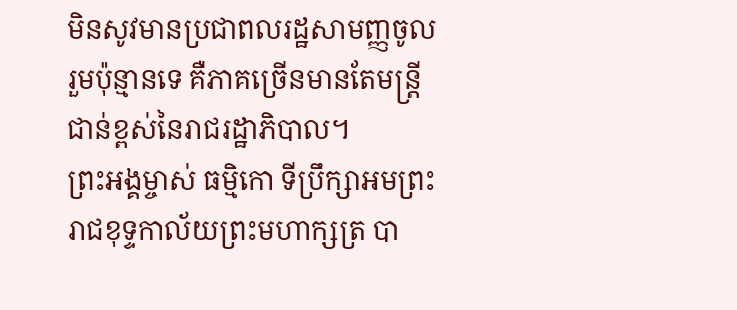មិនសូវមានប្រជាពលរដ្ឋសាមញ្ញចូលរួមប៉ុន្មានទេ គឺភាគច្រើនមានតែមន្ត្រីជាន់ខ្ពស់នៃរាជរដ្ឋាភិបាល។
ព្រះអង្គម្ចាស់ ធម្មិកោ ទីប្រឹក្សាអមព្រះរាជខុទ្ទកាល័យព្រះមហាក្សត្រ បា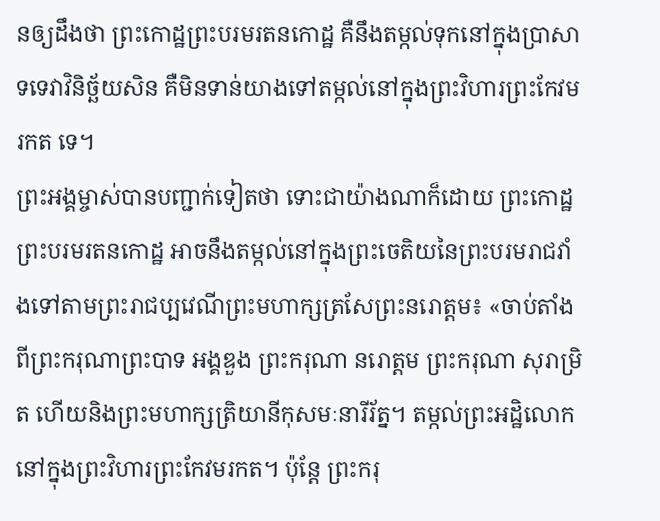នឲ្យដឹងថា ព្រះកោដ្ឋព្រះបរមរតនកោដ្ឋ គឺនឹងតម្កល់ទុកនៅក្នុងប្រាសាទទេវាវិនិច្ឆ័យសិន គឺមិនទាន់យាងទៅតម្កល់នៅក្នុងព្រះវិហារព្រះកែវមរកត ទេ។
ព្រះអង្គម្ចាស់បានបញ្ជាក់ទៀតថា ទោះជាយ៉ាងណាក៏ដោយ ព្រះកោដ្ឋព្រះបរមរតនកោដ្ឋ អាចនឹងតម្កល់នៅក្នុងព្រះចេតិយនៃព្រះបរមរាជវាំងទៅតាមព្រះរាជប្បវេណីព្រះមហាក្សត្រសែព្រះនរោត្តម៖ «ចាប់តាំងពីព្រះករុណាព្រះបាទ អង្គឌួង ព្រះករុណា នរោត្តម ព្រះករុណា សុរាម្រិត ហើយនិងព្រះមហាក្សត្រិយានីកុសមៈនារីរ័ត្ន។ តម្កល់ព្រះអដ្ឋិលោកនៅក្នុងព្រះវិហារព្រះកែវមរកត។ ប៉ុន្តែ ព្រះករុ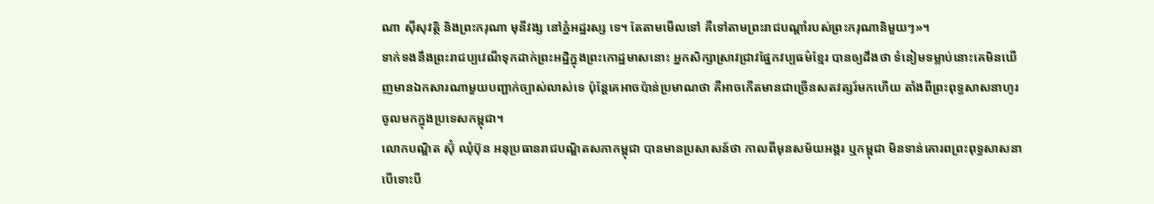ណា ស៊ីសុវត្ថិ និងព្រះករុណា មុនីវង្ស នៅភ្នំអដ្ឋរស្ស ទេ។ តែតាមមើលទៅ គឺទៅតាមព្រះរាជបណ្ដាំរបស់ព្រះករុណានិមួយៗ»។
ទាក់ទងនឹងព្រះរាជប្បវេណីទុកដាក់ព្រះអដ្ឋិក្នុងព្រះកោដ្ឋមាសនោះ អ្នកសិក្សាស្រាវជ្រាវផ្នែកវប្បធម៌ខ្មែរ បានឲ្យដឹងថា ទំនៀមទម្លាប់នោះគេមិនឃើញមានឯកសារណាមួយបញ្ជាក់ច្បាស់លាស់ទេ ប៉ុន្តែគេអាចប៉ាន់ប្រមាណថា គឺអាចកើតមានជាច្រើនសតវត្សរ៍មកហើយ តាំងពីព្រះពុទ្ធសាសនាហូរចូលមកក្នុងប្រទេសកម្ពុជា។
លោកបណ្ឌិត ស៊ុំ ឈុំប៊ុន អនុប្រធានរាជបណ្ឌិតសភាកម្ពុជា បានមានប្រសាសន៍ថា កាលពីមុនសម័យអង្គរ ឬកម្ពុជា មិនទាន់គោរពព្រះពុទ្ធសាសនា បើទោះបី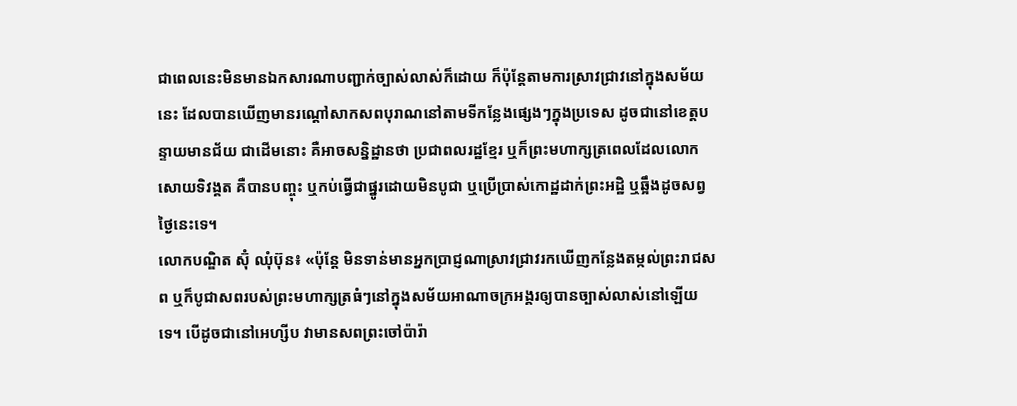ជាពេលនេះមិនមានឯកសារណាបញ្ជាក់ច្បាស់លាស់ក៏ដោយ ក៏ប៉ុន្តែតាមការស្រាវជ្រាវនៅក្នុងសម័យនេះ ដែលបានឃើញមានរណ្ដៅសាកសពបុរាណនៅតាមទីកន្លែងផ្សេងៗក្នុងប្រទេស ដូចជានៅខេត្តបន្ទាយមានជ័យ ជាដើមនោះ គឺអាចសន្និដ្ឋានថា ប្រជាពលរដ្ឋខ្មែរ ឬក៏ព្រះមហាក្សត្រពេលដែលលោកសោយទិវង្គត គឺបានបញ្ចុះ ឬកប់ធ្វើជាផ្នូរដោយមិនបូជា ឬប្រើប្រាស់កោដ្ឋដាក់ព្រះអដ្ឋិ ឬឆ្អឹងដូចសព្វថ្ងៃនេះទេ។
លោកបណ្ឌិត ស៊ុំ ឈុំប៊ុន៖ «ប៉ុន្តែ មិនទាន់មានអ្នកប្រាជ្ញណាស្រាវជ្រាវរកឃើញកន្លែងតម្កល់ព្រះរាជសព ឬក៏បូជាសពរបស់ព្រះមហាក្សត្រធំៗនៅក្នុងសម័យអាណាចក្រអង្គរឲ្យបានច្បាស់លាស់នៅឡើយទេ។ បើដូចជានៅអេហ្សីប វាមានសពព្រះចៅប៉ារ៉ា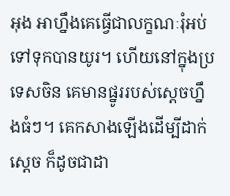អុង អាហ្នឹងគេធ្វើជាលក្ខណៈរុំអប់ទៅទុកបានយូរ។ ហើយនៅក្នុងប្រទេសចិន គេមានផ្នូររបស់ស្ដេចហ្នឹងធំៗ។ គេកសាងឡើងដើម្បីដាក់ស្ដេច ក៏ដូចជាដា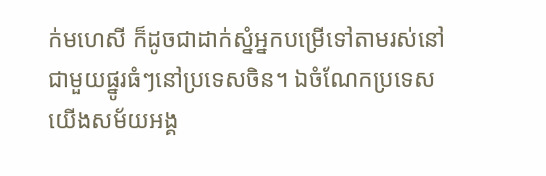ក់មហេសី ក៏ដូចជាដាក់ស្នំអ្នកបម្រើទៅតាមរស់នៅជាមួយផ្នូរធំៗនៅប្រទេសចិន។ ឯចំណែកប្រទេសយើងសម័យអង្គ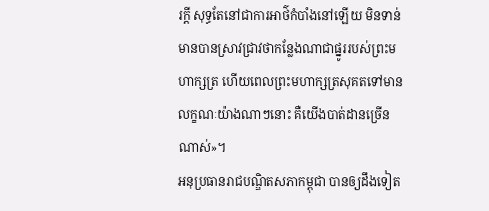រក្ដី សុទ្ធតែនៅជាការអាថ៌កំបាំងនៅឡើយ មិនទាន់មានបានស្រាវជ្រាវថាកន្លែងណាជាផ្នូររបស់ព្រះមហាក្សត្រ ហើយពេលព្រះមហាក្សត្រសុគតទៅមានលក្ខណៈយ៉ាងណាៗនោះ គឺយើងបាត់ដានច្រើនណាស់»។
អនុប្រធានរាជបណ្ឌិតសភាកម្ពុជា បានឲ្យដឹងទៀត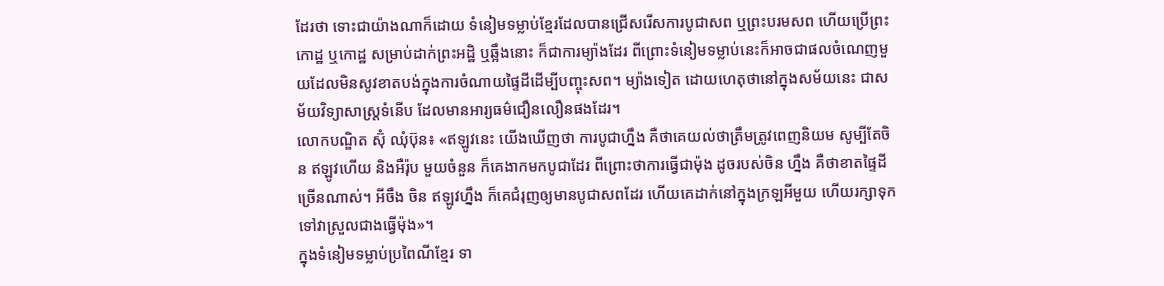ដែរថា ទោះជាយ៉ាងណាក៏ដោយ ទំនៀមទម្លាប់ខ្មែរដែលបានជ្រើសរើសការបូជាសព ឬព្រះបរមសព ហើយប្រើព្រះកោដ្ឋ ឬកោដ្ឋ សម្រាប់ដាក់ព្រះអដ្ឋិ ឬឆ្អឹងនោះ ក៏ជាការម្យ៉ាងដែរ ពីព្រោះទំនៀមទម្លាប់នេះក៏អាចជាផលចំណេញមួយដែលមិនសូវខាតបង់ក្នុងការចំណាយផ្ទៃដីដើម្បីបញ្ចុះសព។ ម្យ៉ាងទៀត ដោយហេតុថានៅក្នុងសម័យនេះ ជាសម័យវិទ្យាសាស្ត្រទំនើប ដែលមានអារ្យធម៌ជឿនលឿនផងដែរ។
លោកបណ្ឌិត ស៊ុំ ឈុំប៊ុន៖ «ឥឡូវនេះ យើងឃើញថា ការបូជាហ្នឹង គឺថាគេយល់ថាត្រឹមត្រូវពេញនិយម សូម្បីតែចិន ឥឡូវហើយ និងអឺរ៉ុប មួយចំនួន ក៏គេងាកមកបូជាដែរ ពីព្រោះថាការធ្វើជាម៉ុង ដូចរបស់ចិន ហ្នឹង គឺថាខាតផ្ទៃដីច្រើនណាស់។ អីចឹង ចិន ឥឡូវហ្នឹង ក៏គេជំរុញឲ្យមានបូជាសពដែរ ហើយគេដាក់នៅក្នុងក្រឡអីមួយ ហើយរក្សាទុកទៅវាស្រួលជាងធ្វើម៉ុង»។
ក្នុងទំនៀមទម្លាប់ប្រពៃណីខ្មែរ ទា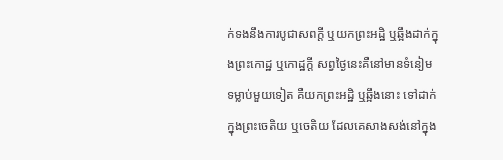ក់ទងនឹងការបូជាសពក្តី ឬយកព្រះអដ្ឋិ ឬឆ្អឹងដាក់ក្នុងព្រះកោដ្ឋ ឬកោដ្ឋក្តី សព្វថ្ងៃនេះគឺនៅមានទំនៀមទម្លាប់មួយទៀត គឺយកព្រះអដ្ឋិ ឬឆ្អឹងនោះ ទៅដាក់ក្នុងព្រះចេតិយ ឬចេតិយ ដែលគេសាងសង់នៅក្នុង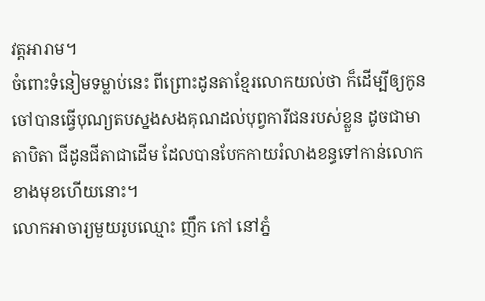វត្តអារាម។
ចំពោះទំនៀមទម្លាប់នេះ ពីព្រោះដូនតាខ្មែរលោកយល់ថា ក៏ដើម្បីឲ្យកូនចៅបានធ្វើបុណ្យតបស្នងសងគុណដល់បុព្វការីជនរបស់ខ្លួន ដូចជាមាតាបិតា ជីដូនជីតាជាដើម ដែលបានបែកកាយរំលាងខន្ធទៅកាន់លោកខាងមុខហើយនោះ។
លោកអាចារ្យមួយរូបឈ្មោះ ញឹក កៅ នៅភ្នំ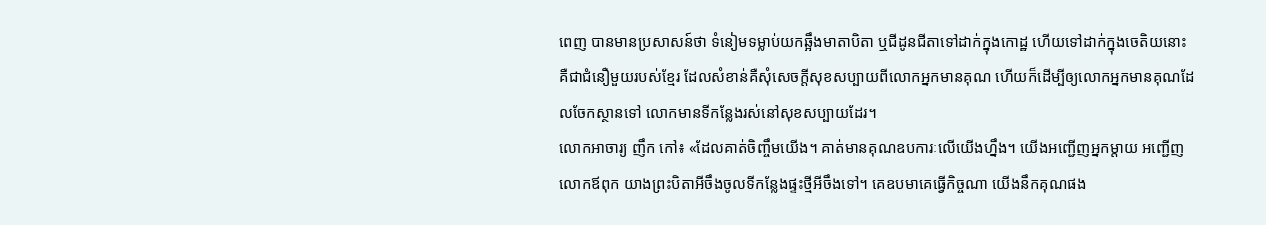ពេញ បានមានប្រសាសន៍ថា ទំនៀមទម្លាប់យកឆ្អឹងមាតាបិតា ឬជីដូនជីតាទៅដាក់ក្នុងកោដ្ឋ ហើយទៅដាក់ក្នុងចេតិយនោះ គឺជាជំនឿមួយរបស់ខ្មែរ ដែលសំខាន់គឺសុំសេចក្តីសុខសប្បាយពីលោកអ្នកមានគុណ ហើយក៏ដើម្បីឲ្យលោកអ្នកមានគុណដែលចែកស្ថានទៅ លោកមានទីកន្លែងរស់នៅសុខសប្បាយដែរ។
លោកអាចារ្យ ញឹក កៅ៖ «ដែលគាត់ចិញ្ចឹមយើង។ គាត់មានគុណឧបការៈលើយើងហ្នឹង។ យើងអញ្ជើញអ្នកម្តាយ អញ្ជើញលោកឪពុក យាងព្រះបិតាអីចឹងចូលទីកន្លែងផ្ទះថ្មីអីចឹងទៅ។ គេឧបមាគេធ្វើកិច្ចណា យើងនឹកគុណផង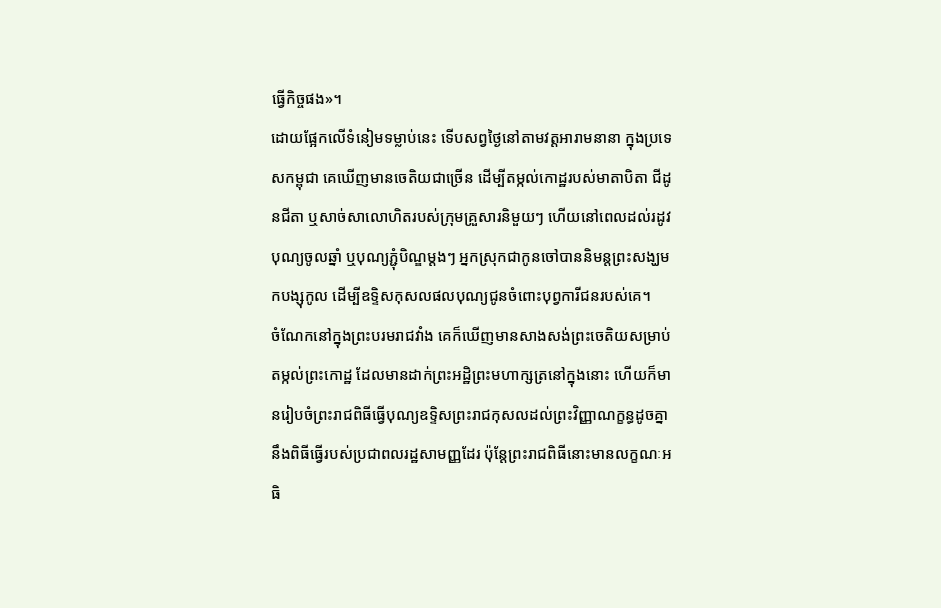ធ្វើកិច្ចផង»។
ដោយផ្អែកលើទំនៀមទម្លាប់នេះ ទើបសព្វថ្ងៃនៅតាមវត្តអារាមនានា ក្នុងប្រទេសកម្ពុជា គេឃើញមានចេតិយជាច្រើន ដើម្បីតម្កល់កោដ្ឋរបស់មាតាបិតា ជីដូនជីតា ឬសាច់សាលោហិតរបស់ក្រុមគ្រួសារនិមួយៗ ហើយនៅពេលដល់រដូវបុណ្យចូលឆ្នាំ ឬបុណ្យភ្ជុំបិណ្ឌម្ដងៗ អ្នកស្រុកជាកូនចៅបាននិមន្តព្រះសង្ឃមកបង្សុកូល ដើម្បីឧទ្ទិសកុសលផលបុណ្យជូនចំពោះបុព្វការីជនរបស់គេ។
ចំណែកនៅក្នុងព្រះបរមរាជវាំង គេក៏ឃើញមានសាងសង់ព្រះចេតិយសម្រាប់តម្កល់ព្រះកោដ្ឋ ដែលមានដាក់ព្រះអដ្ឋិព្រះមហាក្សត្រនៅក្នុងនោះ ហើយក៏មានរៀបចំព្រះរាជពិធីធ្វើបុណ្យឧទ្ទិសព្រះរាជកុសលដល់ព្រះវិញ្ញាណក្ខន្ធដូចគ្នានឹងពិធីធ្វើរបស់ប្រជាពលរដ្ឋសាមញ្ញដែរ ប៉ុន្តែព្រះរាជពិធីនោះមានលក្ខណៈអធិ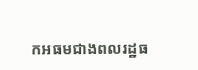កអធមជាងពលរដ្ឋធ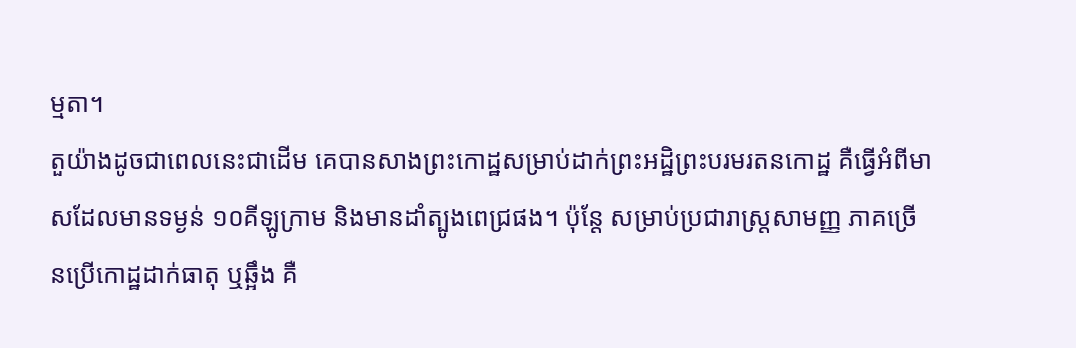ម្មតា។
តួយ៉ាងដូចជាពេលនេះជាដើម គេបានសាងព្រះកោដ្ឋសម្រាប់ដាក់ព្រះអដ្ឋិព្រះបរមរតនកោដ្ឋ គឺធ្វើអំពីមាសដែលមានទម្ងន់ ១០គីឡូក្រាម និងមានដាំត្បូងពេជ្រផង។ ប៉ុន្តែ សម្រាប់ប្រជារាស្ត្រសាមញ្ញ ភាគច្រើនប្រើកោដ្ឋដាក់ធាតុ ឬឆ្អឹង គឺ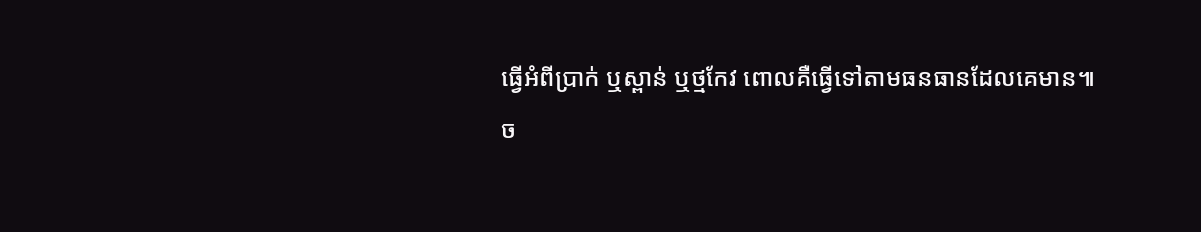ធ្វើអំពីប្រាក់ ឬស្ពាន់ ឬថ្មកែវ ពោលគឺធ្វើទៅតាមធនធានដែលគេមាន៕
ច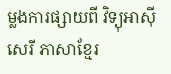ម្លងការផ្សាយពី វិទ្យុអាស៊ីសេរី ភាសាខ្មែរ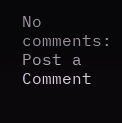No comments:
Post a Comment